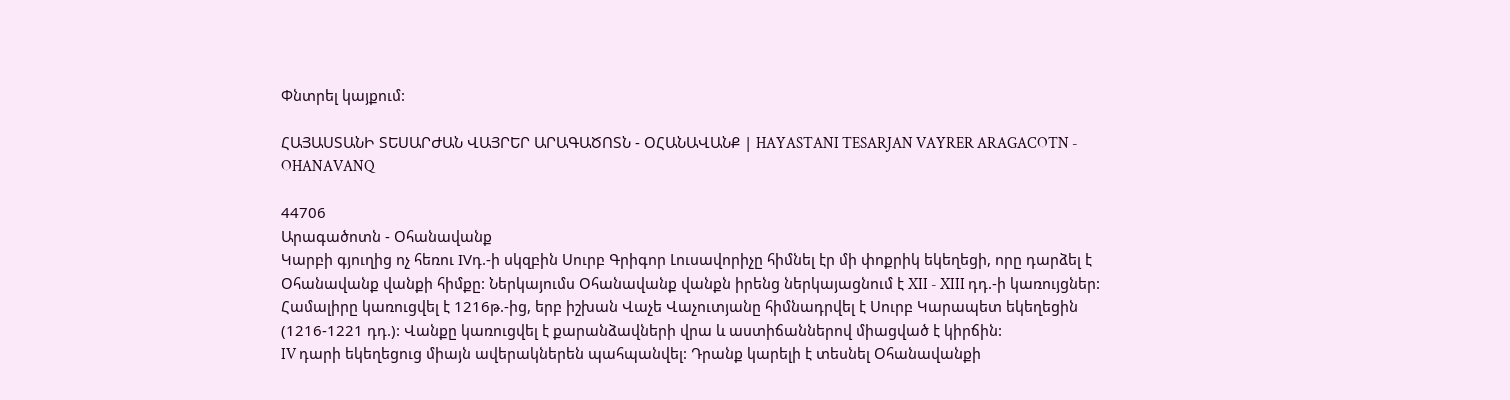Փնտրել կայքում:

ՀԱՅԱՍՏԱՆԻ ՏԵՍԱՐԺԱՆ ՎԱՅՐԵՐ ԱՐԱԳԱԾՈՏՆ - ՕՀԱՆԱՎԱՆՔ | HAYASTANI TESARJAN VAYRER ARAGACOTN - OHANAVANQ

44706
Արագածոտն - Օհանավանք
Կարբի գյուղից ոչ հեռու IVդ.-ի սկզբին Սուրբ Գրիգոր Լուսավորիչը հիմնել էր մի փոքրիկ եկեղեցի, որը դարձել է Օհանավանք վանքի հիմքը: Ներկայումս Օհանավանք վանքն իրենց ներկայացնում է XII - XIII դդ.-ի կառույցներ: Համալիրը կառուցվել է 1216թ.-ից, երբ իշխան Վաչե Վաչուտյանը հիմնադրվել է Սուրբ Կարապետ եկեղեցին (1216-1221 դդ.): Վանքը կառուցվել է քարանձավների վրա և աստիճաններով միացված է կիրճին:
IV դարի եկեղեցուց միայն ավերակներեն պահպանվել: Դրանք կարելի է տեսնել Օհանավանքի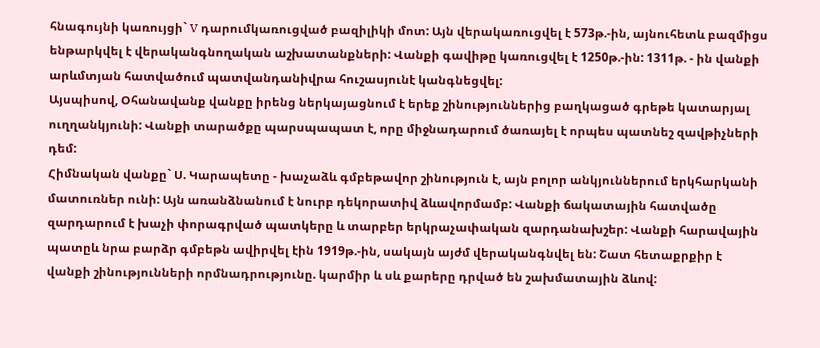հնագույնի կառույցի` V դարումկառուցված բազիլիկի մոտ: Այն վերակառուցվել է 573թ.-ին, այնուհետև բազմիցս ենթարկվել է վերականգնողական աշխատանքների: Վանքի գավիթը կառուցվել է 1250թ.-ին: 1311թ. - ին վանքի արևմտյան հատվածում պատվանդանիվրա հուշասյունէ կանգնեցվել:
Այսպիսով, Օհանավանք վանքը իրենց ներկայացնում է երեք շինություններից բաղկացած գրեթե կատարյալ ուղղանկյունի: Վանքի տարածքը պարսպապատ է, որը միջնադարում ծառայել է որպես պատնեշ զավթիչների դեմ:
Հիմնական վանքը` Ս. Կարապետը - խաչաձև գմբեթավոր շինություն է, այն բոլոր անկյուններում երկհարկանի մատուռներ ունի: Այն առանձնանում է նուրբ դեկորատիվ ձևավորմամբ: Վանքի ճակատային հատվածը զարդարում է խաչի փորագրված պատկերը և տարբեր երկրաչափական զարդանախշեր: Վանքի հարավային պատըև նրա բարձր գմբեթն ավիրվել էին 1919թ.-ին, սակայն այժմ վերականգնվել են: Շատ հետաքրքիր է վանքի շինությունների որմնադրությունը. կարմիր և սև քարերը դրված են շախմատային ձևով: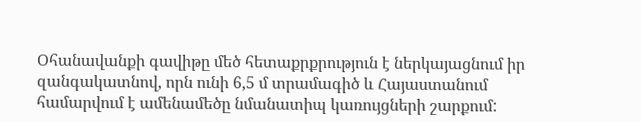Օհանավանքի գավիթը մեծ հետաքրքրություն է ներկայացնում իր զանգակատնով, որն ունի 6,5 մ տրամագիծ և Հայաստանում համարվում է ամենամեծը նմանատիպ կառույցների շարքում: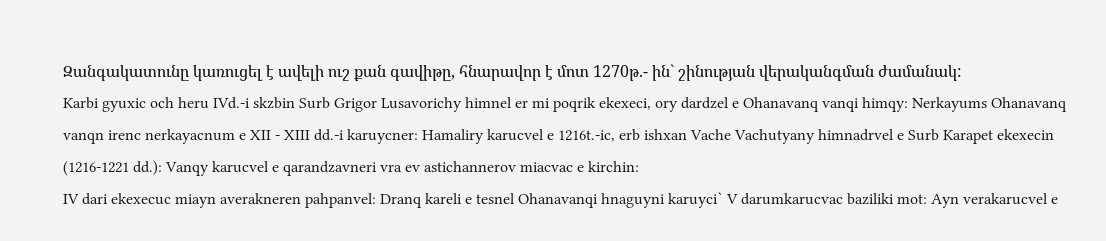Զանգակատունը կառուցել է ավելի ուշ քան գավիթը, հնարավոր է մոտ 1270թ.- ին` շինության վերականգման ժամանակ:
Karbi gyuxic och heru IVd.-i skzbin Surb Grigor Lusavorichy himnel er mi poqrik ekexeci, ory dardzel e Ohanavanq vanqi himqy: Nerkayums Ohanavanq vanqn irenc nerkayacnum e XII - XIII dd.-i karuycner: Hamaliry karucvel e 1216t.-ic, erb ishxan Vache Vachutyany himnadrvel e Surb Karapet ekexecin (1216-1221 dd.): Vanqy karucvel e qarandzavneri vra ev astichannerov miacvac e kirchin:
IV dari ekexecuc miayn averakneren pahpanvel: Dranq kareli e tesnel Ohanavanqi hnaguyni karuyci` V darumkarucvac baziliki mot: Ayn verakarucvel e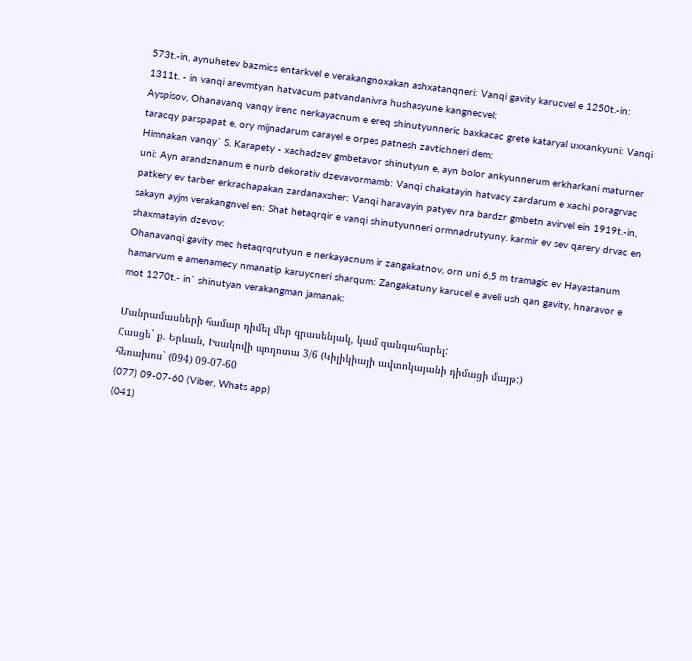573t.-in, aynuhetev bazmics entarkvel e verakangnoxakan ashxatanqneri: Vanqi gavity karucvel e 1250t.-in: 1311t. - in vanqi arevmtyan hatvacum patvandanivra hushasyune kangnecvel:
Ayspisov, Ohanavanq vanqy irenc nerkayacnum e ereq shinutyunneric baxkacac grete kataryal uxxankyuni: Vanqi taracqy parspapat e, ory mijnadarum carayel e orpes patnesh zavtichneri dem:
Himnakan vanqy` S. Karapety - xachadzev gmbetavor shinutyun e, ayn bolor ankyunnerum erkharkani maturner uni: Ayn arandznanum e nurb dekorativ dzevavormamb: Vanqi chakatayin hatvacy zardarum e xachi poragrvac patkery ev tarber erkrachapakan zardanaxsher: Vanqi haravayin patyev nra bardzr gmbetn avirvel ein 1919t.-in, sakayn ayjm verakangnvel en: Shat hetaqrqir e vanqi shinutyunneri ormnadrutyuny. karmir ev sev qarery drvac en shaxmatayin dzevov:
Ohanavanqi gavity mec hetaqrqrutyun e nerkayacnum ir zangakatnov, orn uni 6,5 m tramagic ev Hayastanum hamarvum e amenamecy nmanatip karuycneri sharqum: Zangakatuny karucel e aveli ush qan gavity, hnaravor e mot 1270t.- in` shinutyan verakangman jamanak:

Մանրամասների համար դիմել մեր գրասենյակ, կամ զանգահարել:
Հասցե` ք. Երևան, Իսակովի պողոտա 3/6 (Կիլիկիայի ավտոկայանի դիմացի մայթ:)
հեռախոս` (094) 09-07-60
(077) 09-07-60 (Viber, Whats app)
(041)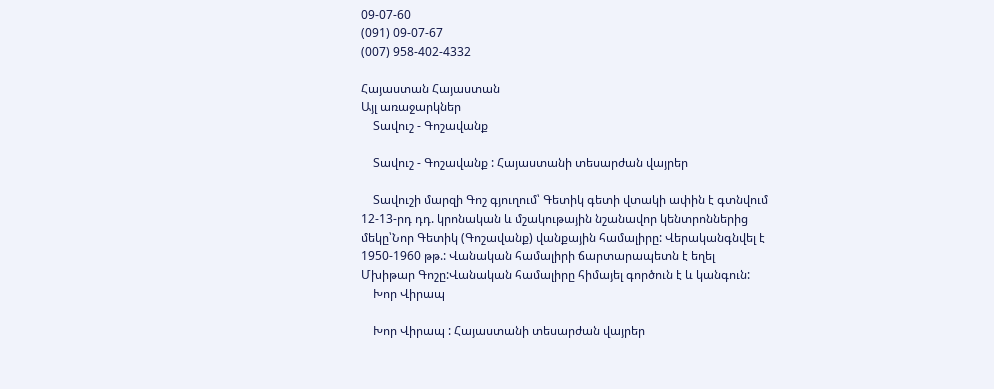09-07-60
(091) 09-07-67
(007) 958-402-4332

Հայաստան Հայաստան
Այլ առաջարկներ
    Տավուշ - Գոշավանք

    Տավուշ - Գոշավանք : Հայաստանի տեսարժան վայրեր

    Տավուշի մարզի Գոշ գյուղում՝ Գետիկ գետի վտակի ափին է գտնվում 12-13-րդ դդ. կրոնական և մշակութային նշանավոր կենտրոններից մեկը՝Նոր Գետիկ (Գոշավանք) վանքային համալիրը: Վերականգնվել է 1950-1960 թթ.: Վանական համալիրի ճարտարապետն է եղել Մխիթար Գոշը:Վանական համալիրը հիմայել գործուն է և կանգուն:
    Խոր Վիրապ

    Խոր Վիրապ : Հայաստանի տեսարժան վայրեր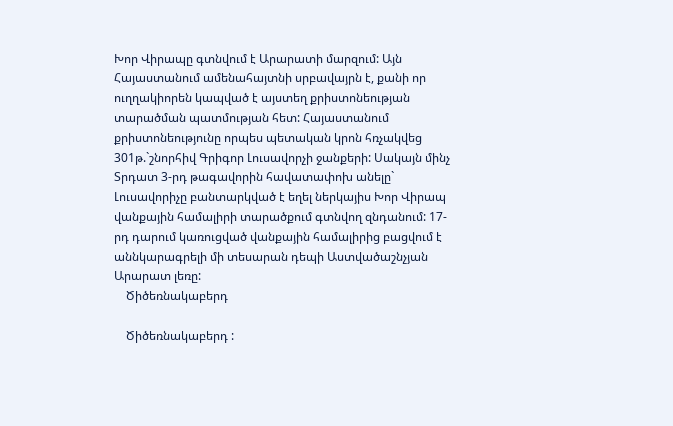Խոր Վիրապը գտնվում է Արարատի մարզում: Այն Հայաստանում ամենահայտնի սրբավայրն է, քանի որ ուղղակիորեն կապված է այստեղ քրիստոնեության տարածման պատմության հետ: Հայաստանում քրիստոնեությունը որպես պետական կրոն հռչակվեց 301թ.`շնորհիվ Գրիգոր Լուսավորչի ջանքերի: Սակայն մինչ Տրդատ 3-րդ թագավորին հավատափոխ անելը` Լուսավորիչը բանտարկված է եղել ներկայիս Խոր Վիրապ վանքային համալիրի տարածքում գտնվող զնդանում: 17-րդ դարում կառուցված վանքային համալիրից բացվում է աննկարագրելի մի տեսարան դեպի Աստվածաշնչյան Արարատ լեռը:
    Ծիծեռնակաբերդ

    Ծիծեռնակաբերդ :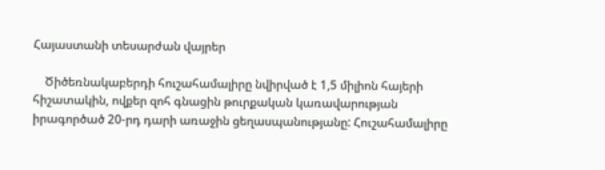Հայաստանի տեսարժան վայրեր

    Ծիծեռնակաբերդի հուշահամալիրը նվիրված է 1,5 միլիոն հայերի հիշատակին, ովքեր զոհ գնացին թուրքական կառավարության իրագործած 20-րդ դարի առաջին ցեղասպանությանը: Հուշահամալիրը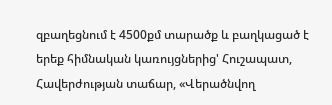զբաղեցնում է 4500քմ տարածք և բաղկացած է երեք հիմնական կառույցներից' Հուշապատ, Հավերժության տաճար, «Վերածնվող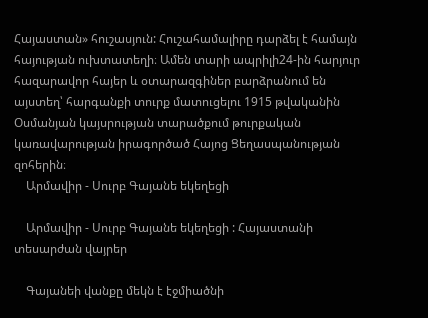Հայաստան» հուշասյուն: Հուշահամալիրը դարձել է համայն հայության ուխտատեղի։ Ամեն տարի ապրիլի24-ին հարյուր հազարավոր հայեր և օտարազգիներ բարձրանում են այստեղ՝ հարգանքի տուրք մատուցելու 1915 թվականին Օսմանյան կայսրության տարածքում թուրքական կառավարության իրագործած Հայոց Ցեղասպանության զոհերին։
    Արմավիր - Սուրբ Գայանե եկեղեցի

    Արմավիր - Սուրբ Գայանե եկեղեցի : Հայաստանի տեսարժան վայրեր

    Գայանեի վանքը մեկն է էջմիածնի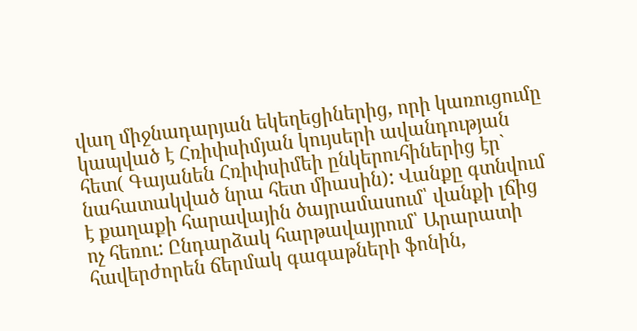վաղ միջնադարյան եկեղեցիներից, որի կառուցումը կապված է Հռիփսիմյան կույսերի ավանդության հետ( Գայանեն Հռիփսիմեի ընկերուհիներից էր` նահատակված նրա հետ միասին): Վանքը գտնվում է քաղաքի հարավային ծայրամասում՝ վանքի լճից ոչ հեռու: Ընդարձակ հարթավայրում՝ Արարատի հավերժորեն ճերմակ գագաթների ֆոնին,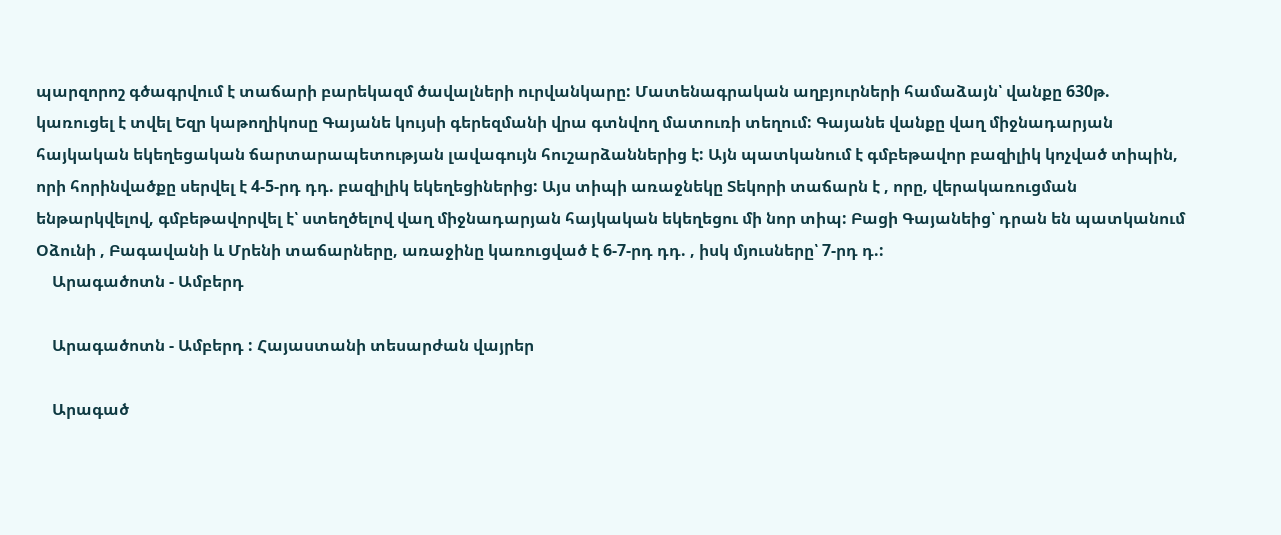պարզորոշ գծագրվում է տաճարի բարեկազմ ծավալների ուրվանկարը: Մատենագրական աղբյուրների համաձայն՝ վանքը 630թ. կառուցել է տվել Եզր կաթողիկոսը Գայանե կույսի գերեզմանի վրա գտնվող մատուռի տեղում: Գայանե վանքը վաղ միջնադարյան հայկական եկեղեցական ճարտարապետության լավագույն հուշարձաններից է: Այն պատկանում է գմբեթավոր բազիլիկ կոչված տիպին, որի հորինվածքը սերվել է 4-5-րդ դդ. բազիլիկ եկեղեցիներից: Այս տիպի առաջնեկը Տեկորի տաճարն է , որը, վերակառուցման ենթարկվելով, գմբեթավորվել է՝ ստեղծելով վաղ միջնադարյան հայկական եկեղեցու մի նոր տիպ: Բացի Գայանեից՝ դրան են պատկանում Օձունի , Բագավանի և Մրենի տաճարները, առաջինը կառուցված է 6-7-րդ դդ. , իսկ մյուսները՝ 7-րդ դ.:
    Արագածոտն - Ամբերդ

    Արագածոտն - Ամբերդ : Հայաստանի տեսարժան վայրեր

    Արագած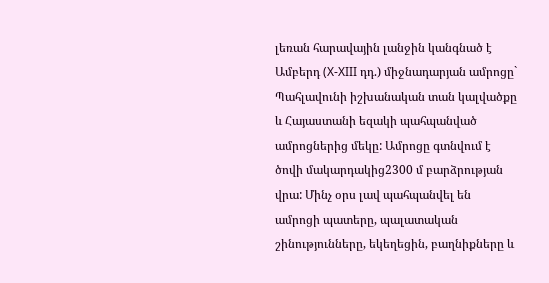լեռան հարավային լանջին կանգնած է Ամբերդ (X-XIII դդ.) միջնադարյան ամրոցը` Պահլավունի իշխանական տան կալվածքը և Հայաստանի եզակի պահպանված ամրոցներից մեկը: Ամրոցը գտնվում է ծովի մակարդակից2300 մ բարձրության վրա: Մինչ օրս լավ պահպանվել են ամրոցի պատերը, պալատական շինությունները, եկեղեցին, բաղնիքները և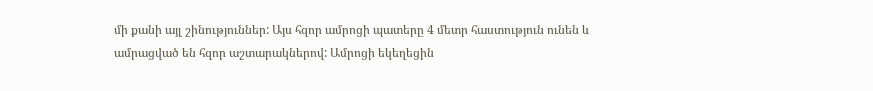մի քանի այլ շինություններ: Այս հզոր ամրոցի պատերը 4 մետր հաստություն ունեն և ամրացված են հզոր աշտարակներով: Ամրոցի եկեղեցին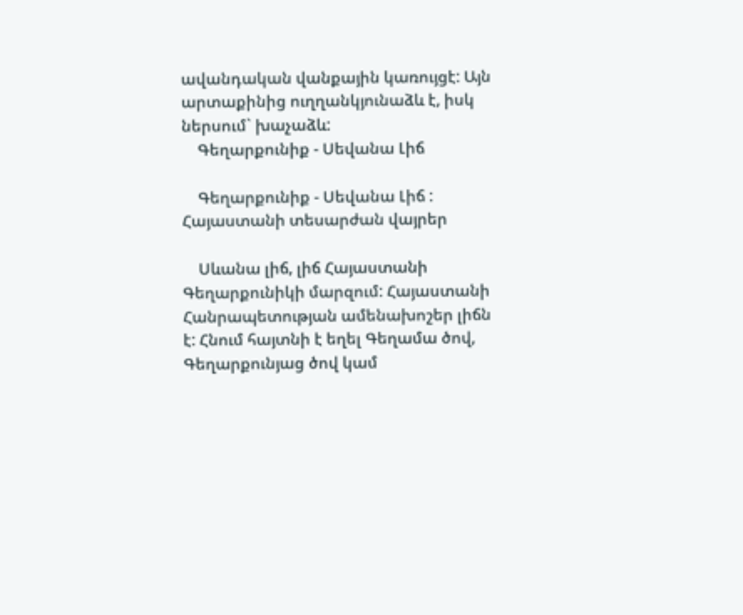ավանդական վանքային կառույցէ: Այն արտաքինից ուղղանկյունաձև է, իսկ ներսում` խաչաձև:
    Գեղարքունիք - Սեվանա Լիճ

    Գեղարքունիք - Սեվանա Լիճ : Հայաստանի տեսարժան վայրեր

    Սևանա լիճ, լիճ Հայաստանի Գեղարքունիկի մարզում: Հայաստանի Հանրապետության ամենախոշեր լիճն է: Հնում հայտնի է եղել Գեղամա ծով, Գեղարքունյաց ծով կամ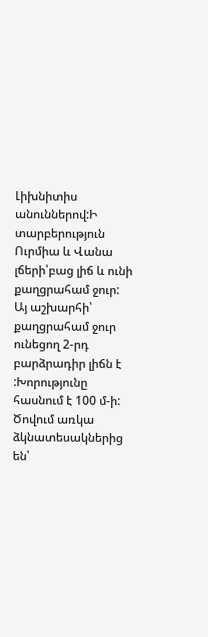Լիխնիտիս անուններով:Ի տարբերություն Ուրմիա և Վանա լճերի՝բաց լիճ և ունի քաղցրահամ ջուր: Այ աշխարհի՝ քաղցրահամ ջուր ունեցող 2-րդ բարձրադիր լիճն է :Խորությունը հասնում է 100 մ-ի: Ծովում առկա ձկնատեսակներից են՝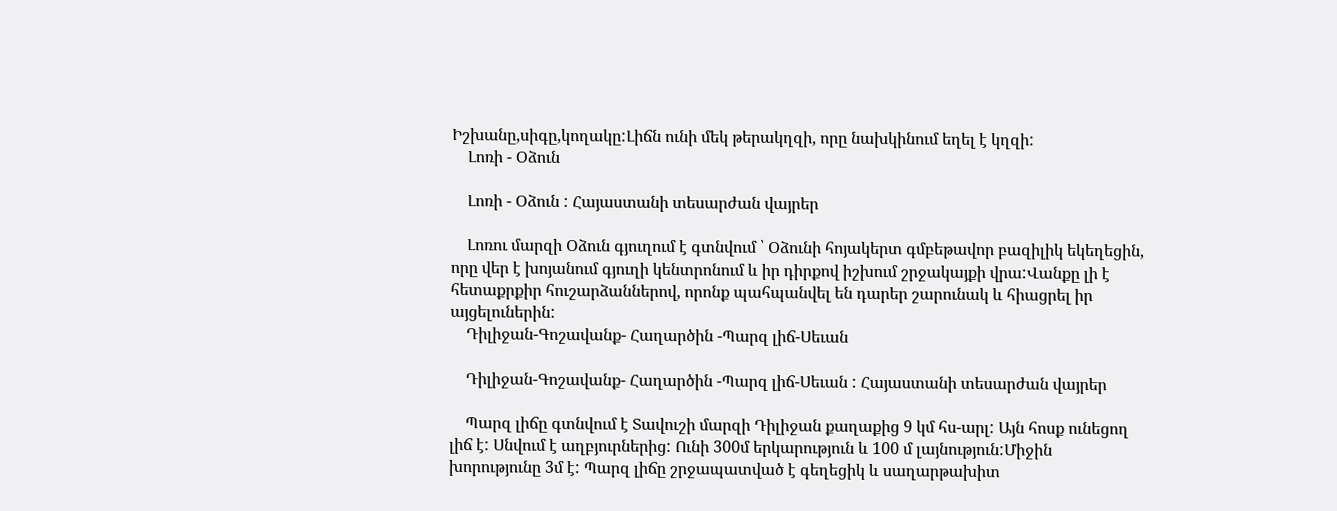Իշխանը,սիգը,կողակը:Լիճն ունի մեկ թերակղզի, որը նախկինում եղել է կղզի:
    Լոռի - Օձուն

    Լոռի - Օձուն : Հայաստանի տեսարժան վայրեր

    Լոռու մարզի Օձուն գյուղում է գտնվում ՝ Օձունի հոյակերտ գմբեթավոր բազիլիկ եկեղեցին, որը վեր է խոյանում գյուղի կենտրոնում և իր դիրքով իշխում շրջակայքի վրա:Վանքը լի է հետաքրքիր հուշարձաններով, որոնք պահպանվել են դարեր շարունակ և հիացրել իր այցելուներին:
    Դիլիջան-Գոշավանք- Հաղարծին -Պարզ լիճ-Սեւան

    Դիլիջան-Գոշավանք- Հաղարծին -Պարզ լիճ-Սեւան : Հայաստանի տեսարժան վայրեր

    Պարզ լիճը գտնվում է Տավուշի մարզի Դիլիջան քաղաքից 9 կմ հս-արլ: Այն հոսք ունեցող լիճ է: Սնվում է աղբյուրներից: Ունի 300մ երկարություն և 100 մ լայնություն:Միջին խորությունը 3մ է: Պարզ լիճը շրջապատված է գեղեցիկ և սաղարթախիտ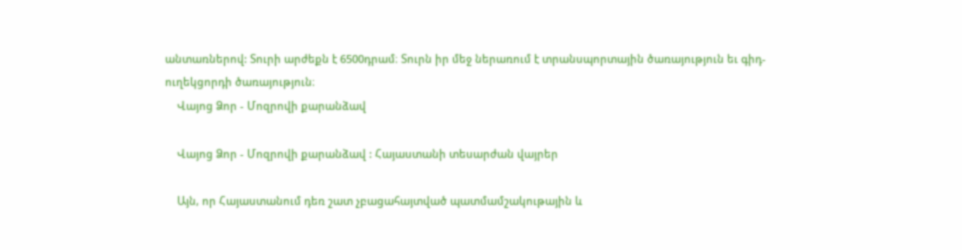անտառներով: Տուրի արժեքն է 6500դրամ։ Տուրն իր մեջ ներառում է տրանսպորտային ծառայություն եւ գիդ-ուղեկցորդի ծառայություն։
    Վայոց Ձոր - Մոզրովի քարանձավ

    Վայոց Ձոր - Մոզրովի քարանձավ : Հայաստանի տեսարժան վայրեր

    Այն, որ Հայաստանում դեռ շատ չբացահայտված պատմամշակութային և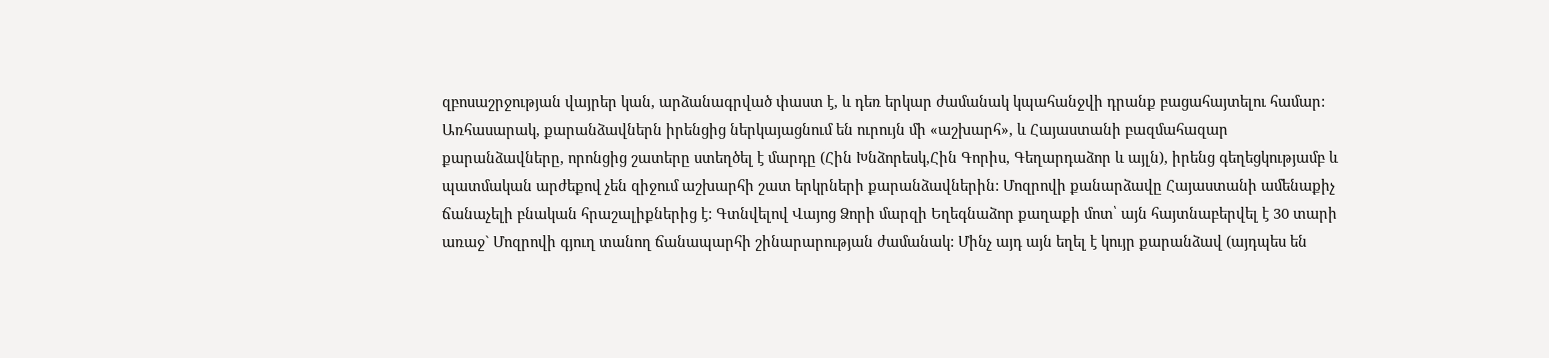զբոսաշրջության վայրեր կան, արձանագրված փաստ է, և դեռ երկար ժամանակ կպահանջվի դրանք բացահայտելու համար: Առհասարակ, քարանձավներն իրենցից ներկայացնում են ուրույն մի «աշխարհ», և Հայաստանի բազմահազար քարանձավները, որոնցից շատերը ստեղծել է մարդը (Հին Խնձորեսկ,Հին Գորիս, Գեղարդաձոր և այլն), իրենց գեղեցկությամբ և պատմական արժեքով չեն զիջում աշխարհի շատ երկրների քարանձավներին: Մոզրովի քանարձավը Հայաստանի ամենաքիչ ճանաչելի բնական հրաշալիքներից է: Գտնվելով Վայոց Ձորի մարզի Եղեգնաձոր քաղաքի մոտ՝ այն հայտնաբերվել է 30 տարի առաջ` Մոզրովի գյուղ տանող ճանապարհի շինարարության ժամանակ: Մինչ այդ այն եղել է կույր քարանձավ (այդպես են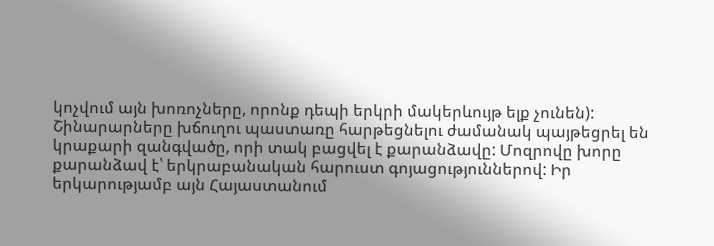կոչվում այն խոռոչները, որոնք դեպի երկրի մակերևույթ ելք չունեն): Շինարարները խճուղու պաստառը հարթեցնելու ժամանակ պայթեցրել են կրաքարի զանգվածը, որի տակ բացվել է քարանձավը: Մոզրովը խորը քարանձավ է՝ երկրաբանական հարուստ գոյացություններով: Իր երկարությամբ այն Հայաստանում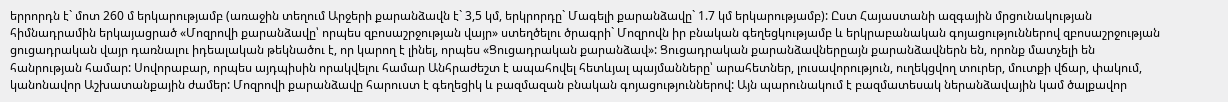երրորդն է` մոտ 260 մ երկարությամբ (առաջին տեղում Արջերի քարանձավն է` 3,5 կմ, երկրորդը` Մագելի քարանձավը` 1.7 կմ երկարությամբ): Ըստ Հայաստանի ազգային մրցունակության հիմնադրամին երկայացրած «Մոզրովի քարանձավը՝ որպես զբոսաշրջության վայր» ստեղծելու ծրագրի` Մոզրովն իր բնական գեղեցկությամբ և երկրաբանական գոյացություններով զբոսաշրջության ցուցադրական վայր դառնալու իդեալական թեկնածու է, որ կարող է լինել, որպես «Ցուցադրական քարանձավ»: Ցուցադրական քարանձավներըայն քարանձավներն են, որոնք մատչելի են հանրության համար: Սովորաբար, որպես այդպիսին որակվելու համար Անհրաժեշտ է ապահովել հետևյալ պայմանները՝ արահետներ, լուսավորություն, ուղեկցվող տուրեր, մուտքի վճար, փակում, կանոնավոր Աշխատանքային ժամեր: Մոզրովի քարանձավը հարուստ է գեղեցիկ և բազմազան բնական գոյացություններով: Այն պարունակում է բազմատեսակ ներանձավային կամ ծալքավոր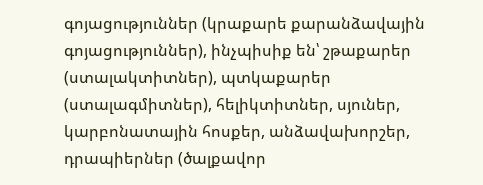գոյացություններ (կրաքարե քարանձավային գոյացություններ), ինչպիսիք են՝ շթաքարեր (ստալակտիտներ), պտկաքարեր (ստալագմիտներ), հելիկտիտներ, սյուներ, կարբոնատային հոսքեր, անձավախորշեր, դրապիերներ (ծալքավոր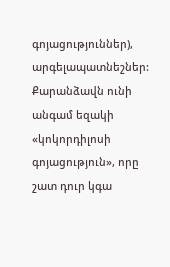գոյացություններ), արգելապատնեշներ: Քարանձավն ունի անգամ եզակի «կոկորդիլոսի գոյացություն», որը շատ դուր կգա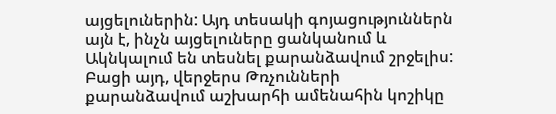այցելուներին: Այդ տեսակի գոյացություններն այն է, ինչն այցելուները ցանկանում և Ակնկալում են տեսնել քարանձավում շրջելիս: Բացի այդ, վերջերս Թռչունների քարանձավում աշխարհի ամենահին կոշիկը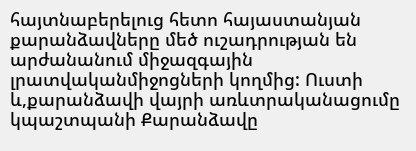հայտնաբերելուց հետո հայաստանյան քարանձավները մեծ ուշադրության են արժանանում միջազգային լրատվականմիջոցների կողմից: Ուստի և,քարանձավի վայրի առևտրականացումը կպաշտպանի Քարանձավը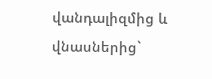վանդալիզմից և վնասներից`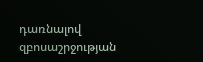դառնալով զբոսաշրջության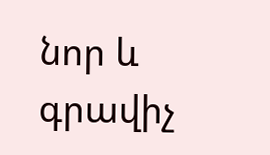նոր և գրավիչ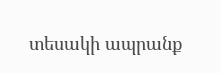տեսակի ապրանք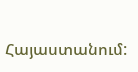Հայաստանում: